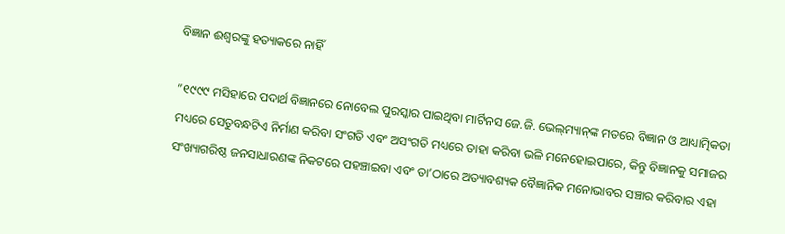ବିଜ୍ଞାନ ଈଶ୍ୱରଙ୍କୁ ହତ୍ୟାକରେ ନାହିଁ

”୧୯୯୯ ମସିହାରେ ପଦାର୍ଥ ବିଜ୍ଞାନରେ ନୋବେଲ ପୁରସ୍କାର ପାଇଥିବା ମାର୍ଟିନସ ଜେ.ଜି. ଭେଲ୍‌ମ୍ୟାନ୍‌ଙ୍କ ମତରେ ବିଜ୍ଞାନ ଓ ଆଧ୍ୟାତ୍ମିକତା ମଧ୍ୟରେ ସେତୁବନ୍ଧଟିଏ ନିର୍ମାଣ କରିବା ସଂଗତି ଏବଂ ଅସଂଗତି ମଧ୍ୟରେ ତାହା କରିବା ଭଳି ମନେହୋଇପାରେ, କିନ୍ତୁ ବିଜ୍ଞାନକୁ ସମାଜର ସଂଖ୍ୟାଗରିଷ୍ଠ ଜନସାଧାରଣଙ୍କ ନିକଟରେ ପହଞ୍ଚାଇବା ଏବଂ ତା’ଠାରେ ଅତ୍ୟାବଶ୍ୟକ ବୈଜ୍ଞାନିକ ମନୋଭାବର ସଞ୍ଚାର କରିବାର ଏହା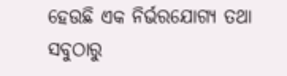ହେଉଛି ଏକ ନିର୍ଭରଯୋଗ୍ୟ ତଥା ସବୁଠାରୁ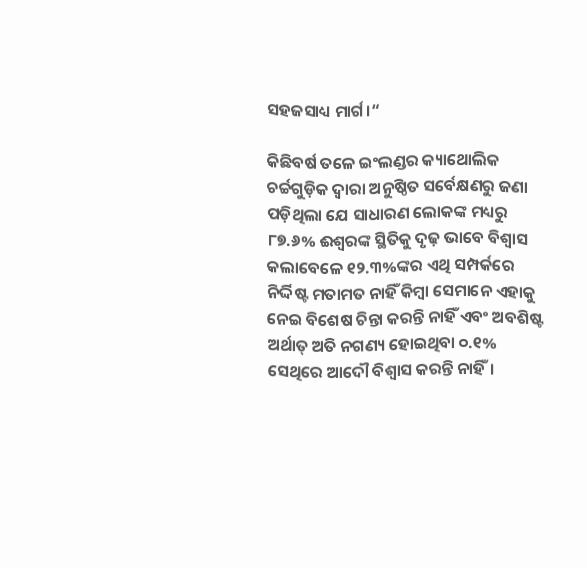ସହଜସାଧ୍ୟ ମାର୍ଗ।“

କିଛିବର୍ଷ ତଳେ ଇଂଲଣ୍ଡର କ୍ୟାଥୋଲିକ ଚର୍ଚ୍ଚଗୁଡ଼ିକ ଦ୍ୱାରା ଅନୁଷ୍ଠିତ ସର୍ବେକ୍ଷଣରୁ ଜଣା ପଡ଼ିଥିଲା ଯେ ସାଧାରଣ ଲୋକଙ୍କ ମଧ୍ୟରୁ ୮୭.୬% ଈଶ୍ୱରଙ୍କ ସ୍ଥିତିକୁ ଦୃଢ଼ ଭାବେ ବିଶ୍ୱାସ କଲାବେଳେ ୧୨.୩%ଙ୍କର ଏଥି ସମ୍ପର୍କରେ ନିର୍ଦ୍ଦିଷ୍ଟ ମତାମତ ନାହିଁ କିମ୍ବା ସେମାନେ ଏହାକୁ ନେଇ ବିଶେଷ ଚିନ୍ତା କରନ୍ତି ନାହିଁ ଏବଂ ଅବଶିଷ୍ଟ ଅର୍ଥାତ୍‌ ଅତି ନଗଣ୍ୟ ହୋଇଥିବା ୦.୧% ସେଥିରେ ଆଦୌ ବିଶ୍ୱାସ କରନ୍ତି ନାହିଁ।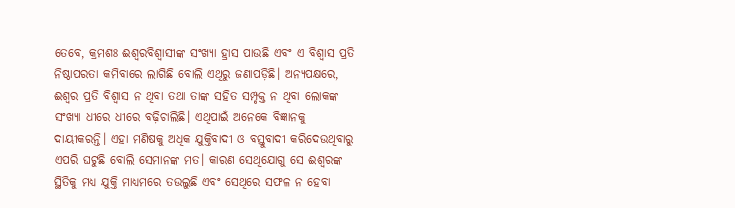ତେବେ, କ୍ରମଶଃ ଈଶ୍ୱରବିଶ୍ୱାସୀଙ୍କ ସଂଖ୍ୟା ହ୍ରାସ ପାଉଛି ଏବଂ ଏ ବିଶ୍ୱାସ ପ୍ରତି ନିଷ୍ଠାପରତା କମିବାରେ ଲାଗିଛି ବୋଲି ଏଥିରୁ ଜଣାପଡ଼ିଛି। ଅନ୍ୟପକ୍ଷରେ, ଈଶ୍ୱର ପ୍ରତି ବିଶ୍ୱାସ ନ ଥିବା ତଥା ତାଙ୍କ ସହିତ ସମ୍ପୃକ୍ତ ନ ଥିବା ଲୋକଙ୍କ ସଂଖ୍ୟା ଧୀରେ ଧୀରେ ବଢ଼ିଚାଲିଛି। ଏଥିପାଇଁ ଅନେକେ ବିଜ୍ଞାନକୁ ଦାୟୀକରନ୍ତି। ଏହା ମଣିଷକୁ ଅଧିକ ଯୁକ୍ତିବାଦୀ ଓ ବସ୍ତୁବାଦୀ କରିଦେଉଥିବାରୁ ଏପରି ଘଟୁଛି ବୋଲି ସେମାନଙ୍କ ମତ। କାରଣ ସେଥିଯୋଗୁ ସେ ଈଶ୍ୱରଙ୍କ ସ୍ଥିତିକୁ ମଧ୍ୟ ଯୁକ୍ତି ମାଧ୍ୟମରେ ତଉଲୁଛି ଏବଂ ସେଥିରେ ସଫଳ ନ ହେବା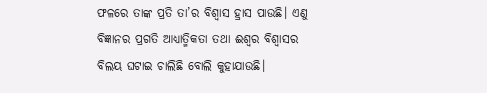ଫଳରେ ତାଙ୍କ ପ୍ରତି ତା’ର ବିଶ୍ୱାସ ହ୍ରାସ ପାଉଛି। ଏଣୁ ବିଜ୍ଞାନର ପ୍ରଗତି ଆଧ୍ୟାତ୍ମିକତା ତଥା ଈଶ୍ୱର ବିଶ୍ୱାସର ବିଲୟ ଘଟାଇ ଚାଲିଛି ବୋଲି କୁହାଯାଉଛି।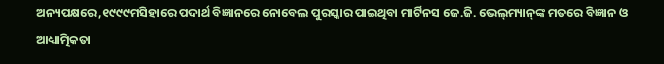ଅନ୍ୟପକ୍ଷରେ,୧୯୯୯ମସିହାରେ ପଦାର୍ଥ ବିଜ୍ଞାନରେ ନୋବେଲ ପୁରସ୍କାର ପାଇଥିବା ମାର୍ଟିନସ ଜେ.ଜି. ଭେଲ୍‌ମ୍ୟାନ୍‌ଙ୍କ ମତରେ ବିଜ୍ଞାନ ଓ ଆଧ୍ୟାତ୍ମିକତା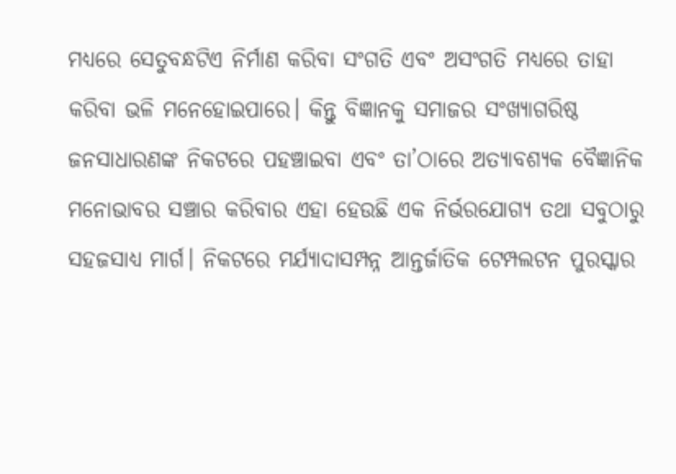ମଧ୍ୟରେ ସେତୁବନ୍ଧଟିଏ ନିର୍ମାଣ କରିବା ସଂଗତି ଏବଂ ଅସଂଗତି ମଧ୍ୟରେ ତାହା କରିବା ଭଳି ମନେହୋଇପାରେ। କିନ୍ତୁ ବିଜ୍ଞାନକୁ ସମାଜର ସଂଖ୍ୟାଗରିଷ୍ଠ ଜନସାଧାରଣଙ୍କ ନିକଟରେ ପହଞ୍ଚାଇବା ଏବଂ ତା’ଠାରେ ଅତ୍ୟାବଶ୍ୟକ ବୈଜ୍ଞାନିକ ମନୋଭାବର ସଞ୍ଚାର କରିବାର ଏହା ହେଉଛି ଏକ ନିର୍ଭରଯୋଗ୍ୟ ତଥା ସବୁଠାରୁ ସହଜସାଧ୍ୟ ମାର୍ଗ। ନିକଟରେ ମର୍ଯ୍ୟାଦାସମ୍ପନ୍ନ ଆନ୍ତର୍ଜାତିକ ଟେମ୍ପଲଟନ ପୁରସ୍କାର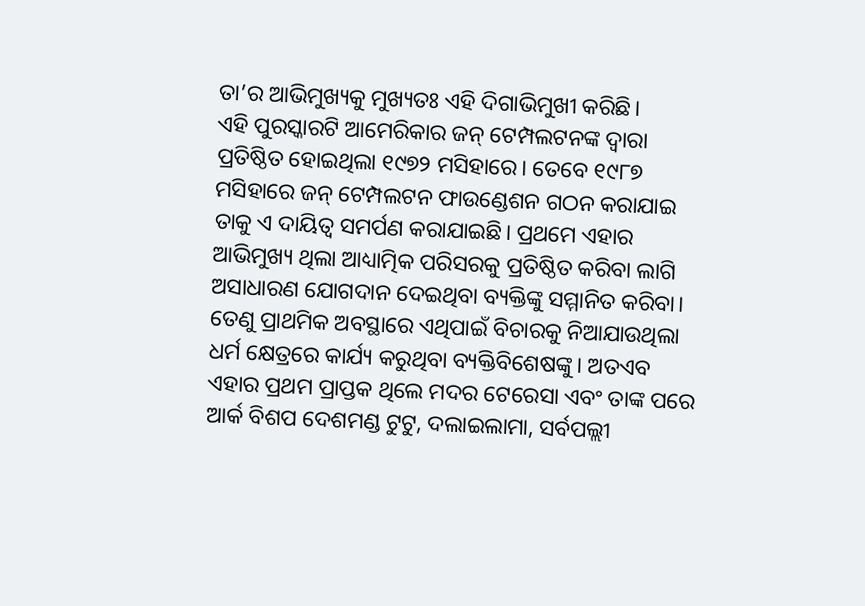ତା’ର ଆଭିମୁଖ୍ୟକୁ ମୁଖ୍ୟତଃ ଏହି ଦିଗାଭିମୁଖୀ କରିଛି।
ଏହି ପୁରସ୍କାରଟି ଆମେରିକାର ଜନ୍‌ ଟେମ୍ପଲଟନଙ୍କ ଦ୍ୱାରା ପ୍ରତିଷ୍ଠିତ ହୋଇଥିଲା ୧୯୭୨ ମସିହାରେ। ତେବେ ୧୯୮୭ ମସିହାରେ ଜନ୍‌ ଟେମ୍ପଲଟନ ଫାଉଣ୍ଡେଶନ ଗଠନ କରାଯାଇ ତାକୁ ଏ ଦାୟିତ୍ୱ ସମର୍ପଣ କରାଯାଇଛି। ପ୍ରଥମେ ଏହାର ଆଭିମୁଖ୍ୟ ଥିଲା ଆଧ୍ୟାତ୍ମିକ ପରିସରକୁ ପ୍ରତିଷ୍ଠିତ କରିବା ଲାଗି ଅସାଧାରଣ ଯୋଗଦାନ ଦେଇଥିବା ବ୍ୟକ୍ତିଙ୍କୁ ସମ୍ମାନିତ କରିବା। ତେଣୁ ପ୍ରାଥମିକ ଅବସ୍ଥାରେ ଏଥିପାଇଁ ବିଚାରକୁ ନିଆଯାଉଥିଲା ଧର୍ମ କ୍ଷେତ୍ରରେ କାର୍ଯ୍ୟ କରୁଥିବା ବ୍ୟକ୍ତିବିଶେଷଙ୍କୁ। ଅତଏବ ଏହାର ପ୍ରଥମ ପ୍ରାପ୍ତକ ଥିଲେ ମଦର ଟେରେସା ଏବଂ ତାଙ୍କ ପରେ ଆର୍କ ବିଶପ ଦେଶମଣ୍ଡ ଟୁଟୁ, ଦଲାଇଲାମା, ସର୍ବପଲ୍ଲୀ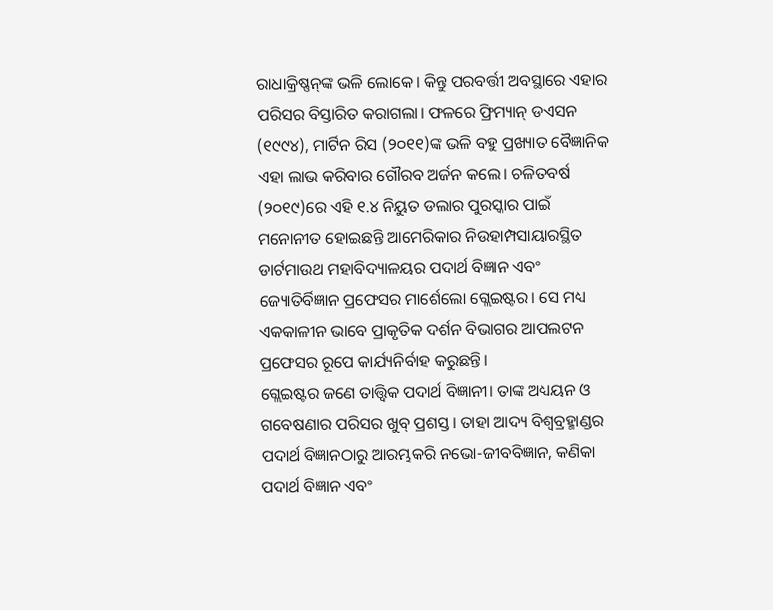ରାଧାକ୍ରିଷ୍ଣନ୍‌ଙ୍କ ଭଳି ଲୋକେ। କିନ୍ତୁ ପରବର୍ତ୍ତୀ ଅବସ୍ଥାରେ ଏହାର ପରିସର ବିସ୍ତାରିତ କରାଗଲା। ଫଳରେ ଫ୍ରିମ୍ୟାନ୍‌ ଡଏସନ (୧୯୯୪), ମାର୍ଟିନ ରିସ (୨୦୧୧)ଙ୍କ ଭଳି ବହୁ ପ୍ରଖ୍ୟାତ ବୈଜ୍ଞାନିକ ଏହା ଲାଭ କରିବାର ଗୌରବ ଅର୍ଜନ କଲେ। ଚଳିତବର୍ଷ (୨୦୧୯)ରେ ଏହି ୧.୪ ନିୟୁତ ଡଲାର ପୁରସ୍କାର ପାଇଁ ମନୋନୀତ ହୋଇଛନ୍ତି ଆମେରିକାର ନିଉହାମ୍ପସାୟାରସ୍ଥିତ ଡାର୍ଟମାଉଥ ମହାବିଦ୍ୟାଳୟର ପଦାର୍ଥ ବିଜ୍ଞାନ ଏବଂ ଜ୍ୟୋତିର୍ବିଜ୍ଞାନ ପ୍ରଫେସର ମାର୍ଶେଲୋ ଗ୍ଲେଇଷ୍ଟର। ସେ ମଧ୍ୟ ଏକକାଳୀନ ଭାବେ ପ୍ରାକୃତିକ ଦର୍ଶନ ବିଭାଗର ଆପଲଟନ ପ୍ରଫେସର ରୂପେ କାର୍ଯ୍ୟନିର୍ବାହ କରୁଛନ୍ତି।
ଗ୍ଲେଇଷ୍ଟର ଜଣେ ତାତ୍ତ୍ୱିକ ପଦାର୍ଥ ବିଜ୍ଞାନୀ। ତାଙ୍କ ଅଧ୍ୟୟନ ଓ ଗବେଷଣାର ପରିସର ଖୁବ୍‌ ପ୍ରଶସ୍ତ। ତାହା ଆଦ୍ୟ ବିଶ୍ୱବ୍ରହ୍ମାଣ୍ଡର ପଦାର୍ଥ ବିଜ୍ଞାନଠାରୁ ଆରମ୍ଭକରି ନଭୋ-ଜୀବବିଜ୍ଞାନ, କଣିକା ପଦାର୍ଥ ବିଜ୍ଞାନ ଏବଂ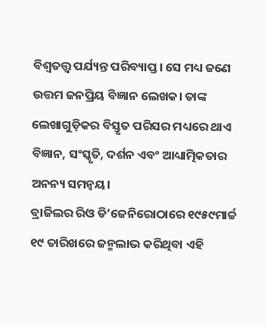ବିଶ୍ୱତତ୍ତ୍ୱ ପର୍ଯ୍ୟନ୍ତ ପରିବ୍ୟାପ୍ତ। ସେ ମଧ୍ୟ ଜଣେ ଉତ୍ତମ ଜନପ୍ରିୟ ବିଜ୍ଞାନ ଲେଖକ। ତାଙ୍କ ଲେଖାଗୁଡ଼ିକର ବିସ୍ତୃତ ପରିସର ମଧ୍ୟରେ ଥାଏ ବିଜ୍ଞାନ, ସଂସ୍କୃତି, ଦର୍ଶନ ଏବଂ ଆଧ୍ୟାତ୍ମିକତାର ଅନନ୍ୟ ସମନ୍ବୟ।
ବ୍ରାଜିଲର ରିଓ ଡି’ଜେନିରୋଠାରେ ୧୯୫୯ମାର୍ଚ୍ଚ ୧୯ ତାରିଖରେ ଜନ୍ମଲାଭ କରିଥିବା ଏହି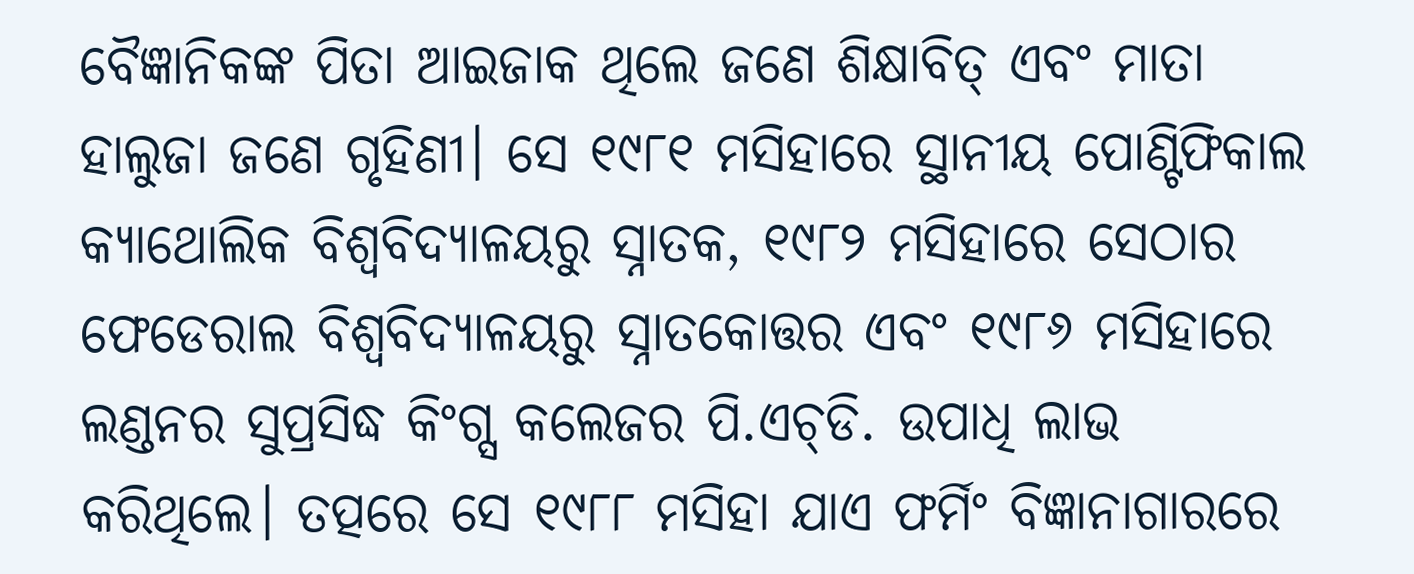ବୈଜ୍ଞାନିକଙ୍କ ପିତା ଆଇଜାକ ଥିଲେ ଜଣେ ଶିକ୍ଷାବିତ୍‌ ଏବଂ ମାତା ହାଲୁଜା ଜଣେ ଗୃହିଣୀ। ସେ ୧୯୮୧ ମସିହାରେ ସ୍ଥାନୀୟ ପୋଣ୍ଟିଫିକାଲ କ୍ୟାଥୋଲିକ ବିଶ୍ୱବିଦ୍ୟାଳୟରୁ ସ୍ନାତକ, ୧୯୮୨ ମସିହାରେ ସେଠାର ଫେଡେରାଲ ବିଶ୍ୱବିଦ୍ୟାଳୟରୁ ସ୍ନାତକୋତ୍ତର ଏବଂ ୧୯୮୬ ମସିହାରେ ଲଣ୍ଡନର ସୁପ୍ରସିଦ୍ଧ କିଂଗ୍ସ କଲେଜର ପି.ଏଚ୍‌ଡି. ଉପାଧି ଲାଭ କରିଥିଲେ। ତତ୍ପରେ ସେ ୧୯୮୮ ମସିହା ଯାଏ ଫର୍ମିଂ ବିଜ୍ଞାନାଗାରରେ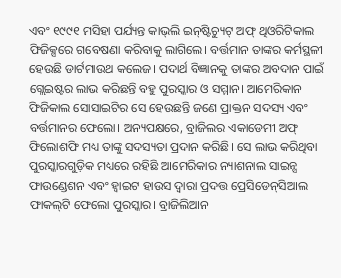ଏବଂ ୧୯୯୧ ମସିହା ପର୍ଯ୍ୟନ୍ତ କାଭ୍‌ଲି ଇନ୍‌ଷ୍ଟିଚ୍ୟୁଟ୍‌ ଅଫ୍‌ ଥିଓରିଟିକାଲ ଫିଜିକ୍ସରେ ଗବେଷଣା କରିବାକୁ ଲାଗିଲେ। ବର୍ତ୍ତମାନ ତାଙ୍କର କର୍ମସ୍ଥଳୀ ହେଉଛି ଡାର୍ଟମାଉଥ କଲେଜ। ପଦାର୍ଥ ବିଜ୍ଞାନକୁ ତାଙ୍କର ଅବଦାନ ପାଇଁ ଗ୍ଲେଇଷ୍ଟର ଲାଭ କରିଛନ୍ତି ବହୁ ପୁରସ୍କାର ଓ ସମ୍ମାନ। ଆମେରିକାନ ଫିଜିକାଲ ସୋସାଇଟିର ସେ ହେଉଛନ୍ତି ଜଣେ ପ୍ରାକ୍ତନ ସଦସ୍ୟ ଏବଂ ବର୍ତ୍ତମାନର ଫେଲୋ। ଅନ୍ୟପକ୍ଷରେ, ବ୍ରାଜିଲର ଏକାଡେମୀ ଅଫ୍‌ ଫିଲୋଶଫି ମଧ୍ୟ ତାଙ୍କୁ ସଦସ୍ୟତା ପ୍ରଦାନ କରିଛି। ସେ ଲାଭ କରିଥିବା ପୁରସ୍କାରଗୁଡ଼ିକ ମଧ୍ୟରେ ରହିଛି ଆମେରିକାର ନ୍ୟାଶନାଲ ସାଇନ୍ସ ଫାଉଣ୍ଡେଶନ ଏବଂ ହ୍ବାଇଟ ହାଉସ ଦ୍ୱାରା ପ୍ରଦତ୍ତ ପ୍ରେସିଡେନ୍‌ସିଆଲ ଫାକଲ୍‌ଟି ଫେଲୋ ପୁରସ୍କାର। ବ୍ରାଜିଲିଆନ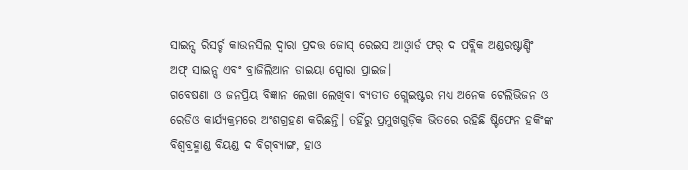ସାଇନ୍ସ ରିସର୍ଚ୍ଚ କାଉନସିଲ ଦ୍ୱାରା ପ୍ରଦତ୍ତ ଜୋସ୍‌ ରେଇସ ଆଓ୍ବାର୍ଡ ଫର୍‌ ଦ ପବ୍ଲିକ ଅଣ୍ଡରଷ୍ଟାଣ୍ଡିଂ ଅଫ୍‌ ସାଇନ୍ସ ଏବଂ ବ୍ରାଜିଲିଆନ ଡାଇୟା ସ୍ପୋରା ପ୍ରାଇଜ।
ଗବେଷଣା ଓ ଜନପ୍ରିୟ ବିଜ୍ଞାନ ଲେଖା ଲେଖିବା ବ୍ୟତୀତ ଗ୍ଲେଇଷ୍ଟର ମଧ୍ୟ ଅନେକ ଟେଲିଭିଜନ ଓ ରେଡିଓ କାର୍ଯ୍ୟକ୍ରମରେ ଅଂଶଗ୍ରହଣ କରିଛନ୍ତି। ତହିଁରୁ ପ୍ରମୁଖଗୁଡ଼ିକ ଭିତରେ ରହିଛି ଷ୍ଟିଫେନ ହକିଂଙ୍କ ବିଶ୍ୱବ୍ରହ୍ମାଣ୍ଡ ବିୟଣ୍ଡ ଦ ବିଗ୍‌ବ୍ୟାଙ୍ଗ, ହାଓ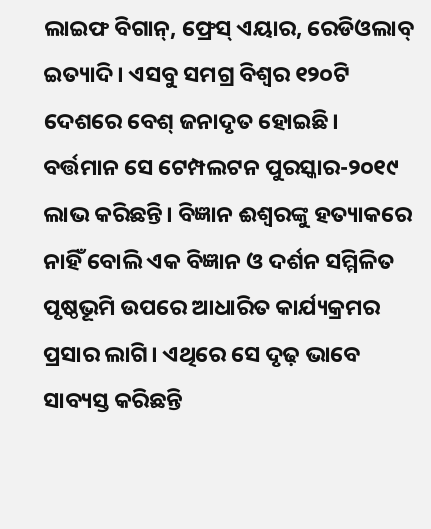ଲାଇଫ ବିଗାନ୍‌, ଫ୍ରେସ୍‌ ଏୟାର, ରେଡିଓଲାବ୍‌ ଇତ୍ୟାଦି। ଏସବୁ ସମଗ୍ର ବିଶ୍ୱର ୧୨୦ଟି ଦେଶରେ ବେଶ୍‌ ଜନାଦୃତ ହୋଇଛି। ବର୍ତ୍ତମାନ ସେ ଟେମ୍ପଲଟନ ପୁରସ୍କାର-୨୦୧୯ ଲାଭ କରିଛନ୍ତି। ବିଜ୍ଞାନ ଈଶ୍ୱରଙ୍କୁ ହତ୍ୟାକରେ ନାହିଁ ବୋଲି ଏକ ବିଜ୍ଞାନ ଓ ଦର୍ଶନ ସମ୍ମିଳିତ ପୃଷ୍ଠଭୂମି ଉପରେ ଆଧାରିତ କାର୍ଯ୍ୟକ୍ରମର ପ୍ରସାର ଲାଗି। ଏଥିରେ ସେ ଦୃଢ଼ ଭାବେ ସାବ୍ୟସ୍ତ କରିଛନ୍ତି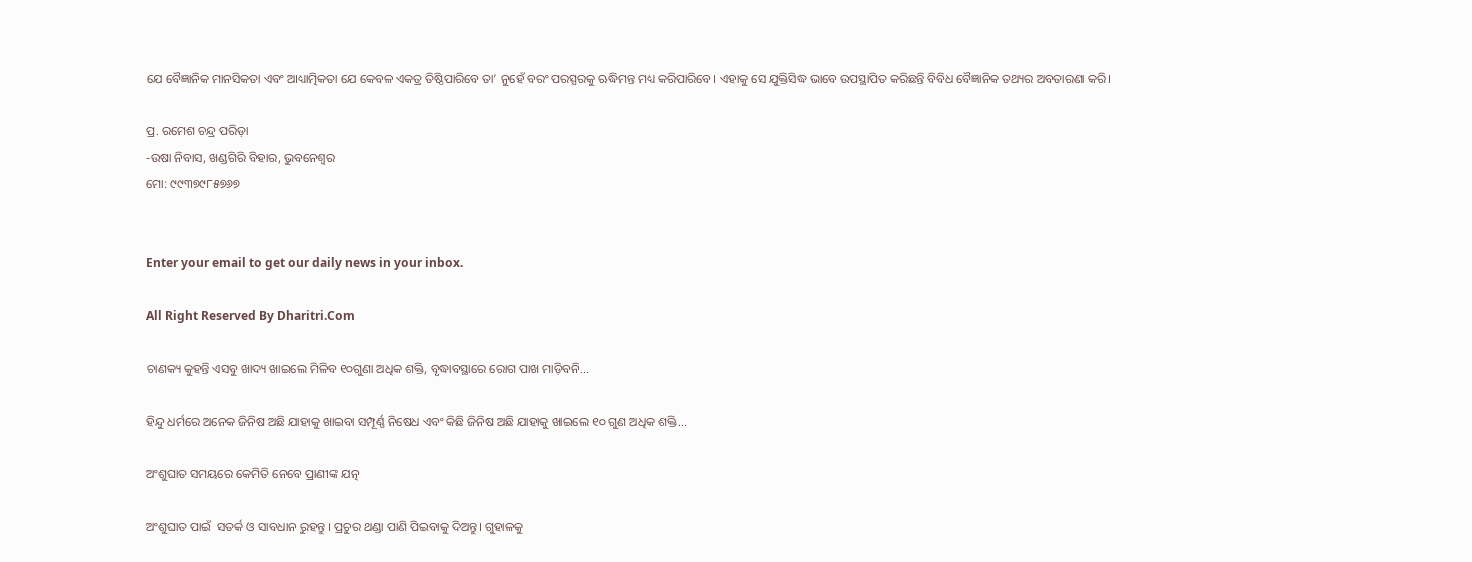ଯେ ବୈଜ୍ଞାନିକ ମାନସିକତା ଏବଂ ଆଧ୍ୟାତ୍ମିକତା ଯେ କେବଳ ଏକତ୍ର ତିଷ୍ଠିପାରିବେ ତା’ ନୁହେଁ ବରଂ ପରସ୍ପରକୁ ଋଦ୍ଧିମନ୍ତ ମଧ୍ୟ କରିପାରିବେ। ଏହାକୁ ସେ ଯୁକ୍ତିସିଦ୍ଧ ଭାବେ ଉପସ୍ଥାପିତ କରିଛନ୍ତି ବିବିଧ ବୈଜ୍ଞାନିକ ତଥ୍ୟର ଅବତାରଣା କରି।

ପ୍ର. ରମେଶ ଚନ୍ଦ୍ର ପରିଡ଼ା
-ଉଷା ନିବାସ, ଖଣ୍ଡଗିରି ବିହାର, ଭୁବନେଶ୍ୱର
ମୋ: ୯୯୩୭୯୮୫୭୬୭


Enter your email to get our daily news in your inbox.

All Right Reserved By Dharitri.Com

ଚାଣକ୍ୟ କୁହନ୍ତି ଏସବୁ ଖାଦ୍ୟ ଖାଇଲେ ମିଳିବ ୧୦ଗୁଣା ଅଧିକ ଶକ୍ତି, ବୃଦ୍ଧାବସ୍ଥାରେ ରୋଗ ପାଖ ମାଡ଼ିବନି…

ହିନ୍ଦୁ ଧର୍ମରେ ଅନେକ ଜିନିଷ ଅଛି ଯାହାକୁ ଖାଇବା ସମ୍ପୂର୍ଣ୍ଣ ନିଷେଧ ଏବଂ କିଛି ଜିନିଷ ଅଛି ଯାହାକୁ ଖାଇଲେ ୧୦ ଗୁଣ ଅଧିକ ଶକ୍ତି...

ଅଂଶୁଘାତ ସମୟରେ କେମିତି ନେବେ ପ୍ରାଣୀଙ୍କ ଯତ୍ନ

ଅଂଶୁଘାତ ପାଇଁ  ସତର୍କ ଓ ସାବଧାନ ରୁହନ୍ତୁ । ପ୍ରଚୁର ଥଣ୍ଡା ପାଣି ପିଇବାକୁ ଦିଅନ୍ତୁ। ଗୁହାଳକୁ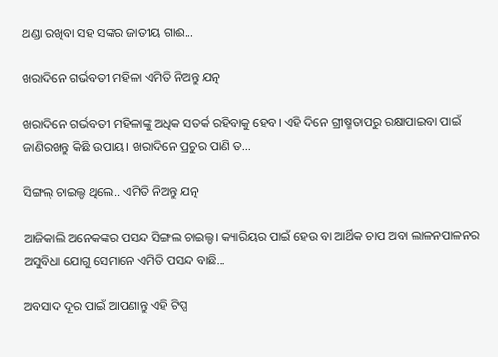ଥଣ୍ଡା ରଖିବା ସହ ସଙ୍କର ଜାତୀୟ ଗାଈ...

ଖରାଦିନେ ଗର୍ଭବତୀ ମହିଳା ଏମିତି ନିଅନ୍ତୁ ଯତ୍ନ

ଖରାଦିନେ ଗର୍ଭବତୀ ମହିଳାଙ୍କୁ ଅଧିକ ସତର୍କ ରହିବାକୁ ହେବ। ଏହି ଦିନେ ଗ୍ରୀଷ୍ମତାପରୁ ରକ୍ଷାପାଇବା ପାଇଁ ଜାଣିରଖନ୍ତୁ କିଛି ଉପାୟ। ଖରାଦିନେ ପ୍ରଚୁର ପାଣି ତ...

ସିଙ୍ଗଲ୍‌ ଚାଇଲ୍ଡ ଥିଲେ.. ଏମିତି ନିଅନ୍ତୁ ଯତ୍ନ

ଆଜିକାଲି ଅନେକଙ୍କର ପସନ୍ଦ ସିଙ୍ଗଲ ଚାଇଲ୍ଡ। କ୍ୟାରିୟର ପାଇଁ ହେଉ ବା ଆର୍ଥିକ ଚାପ ଅବା ଲାଳନପାଳନର ଅସୁବିଧା ଯୋଗୁ ସେମାନେ ଏମିତି ପସନ୍ଦ ବାଛି...

ଅବସାଦ ଦୂର ପାଇଁ ଆପଣାନ୍ତୁ ଏହି ଟିପ୍ସ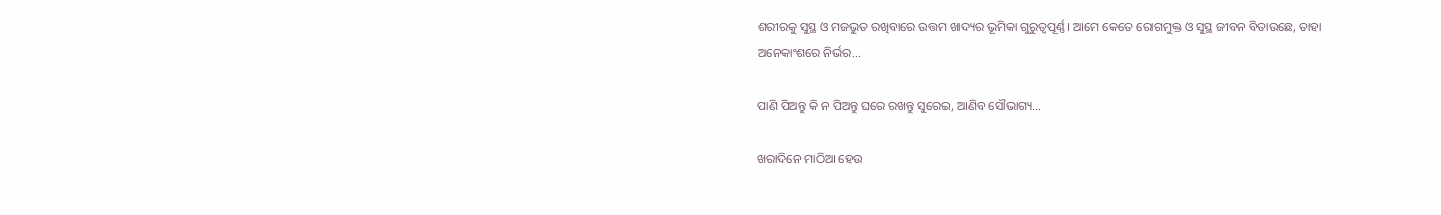ଶରୀରକୁ ସୁସ୍ଥ ଓ ମଜଭୁତ ରଖିବାରେ ଉତ୍ତମ ଖାଦ୍ୟର ଭୂମିକା ଗୁରୁତ୍ୱପୂର୍ଣ୍ଣ। ଆମେ କେତେ ରୋଗମୁକ୍ତ ଓ ସୁସ୍ଥ ଜୀବନ ବିତାଉଛେ, ତାହା ଅନେକାଂଶରେ ନିର୍ଭର...

ପାଣି ପିଅନ୍ତୁ କି ନ ପିଅନ୍ତୁ ଘରେ ରଖନ୍ତୁ ସୁରେଇ, ଆଣିବ ସୌଭାଗ୍ୟ…

ଖରାଦିନେ ମାଠିଆ ହେଉ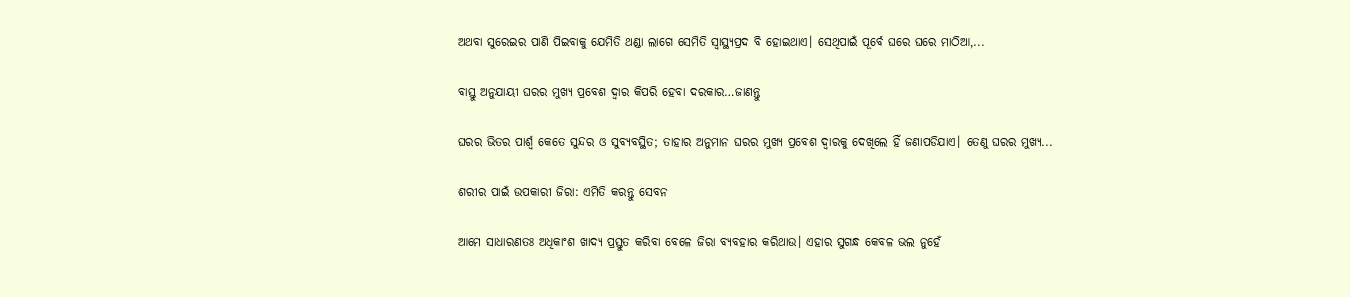ଅଥବା ସୁରେଇର ପାଣି ପିଇବାକୁ ଯେମିତି ଥଣ୍ଡା ଲାଗେ ସେମିତି ସ୍ବାସ୍ଥ୍ୟପ୍ରଦ ବି ହୋଇଥାଏ। ସେଥିପାଇଁ ପୂର୍ବେ ଘରେ ଘରେ ମାଠିଆ,...

ବାସ୍ତୁ ଅନୁଯାୟୀ ଘରର ମୁଖ୍ୟ ପ୍ରବେଶ ଦ୍ୱାର କିପରି ହେବା ଦରକାର…ଜାଣନ୍ତୁ

ଘରର ଭିତର ପାର୍ଶ୍ୱ କେତେ ସୁନ୍ଦର ଓ ସୁବ୍ୟବସ୍ଥିତ; ତାହାର ଅନୁମାନ ଘରର ମୁଖ୍ୟ ପ୍ରବେଶ ଦ୍ୱାରକୁ ଦେଖିଲେ ହିଁ ଜଣାପଡିଯାଏ। ତେଣୁ ଘରର ମୁଖ୍ୟ...

ଶରୀର ପାଇଁ ଉପକାରୀ ଜିରା: ଏମିତି କରନ୍ତୁ ସେବନ

ଆମେ ସାଧାରଣତଃ ଅଧିକାଂଶ ଖାଦ୍ୟ ପ୍ରସ୍ତୁତ କରିବା ବେଳେ ଜିରା ବ୍ୟବହାର କରିଥାଉ। ଏହାର ସୁଗନ୍ଧ କେବଳ ଭଲ ନୁହେଁ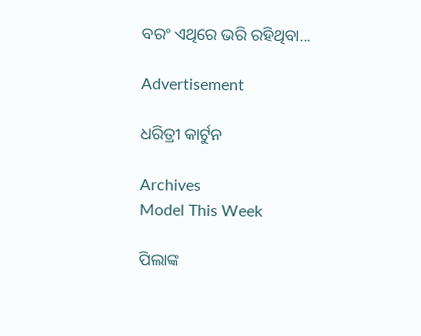ବରଂ ଏଥିରେ ଭରି ରହିଥିବା...

Advertisement

ଧରିତ୍ରୀ କାର୍ଟୁନ

Archives
Model This Week

ପିଲାଙ୍କ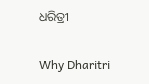ଧରିତ୍ରୀ

Why Dharitri